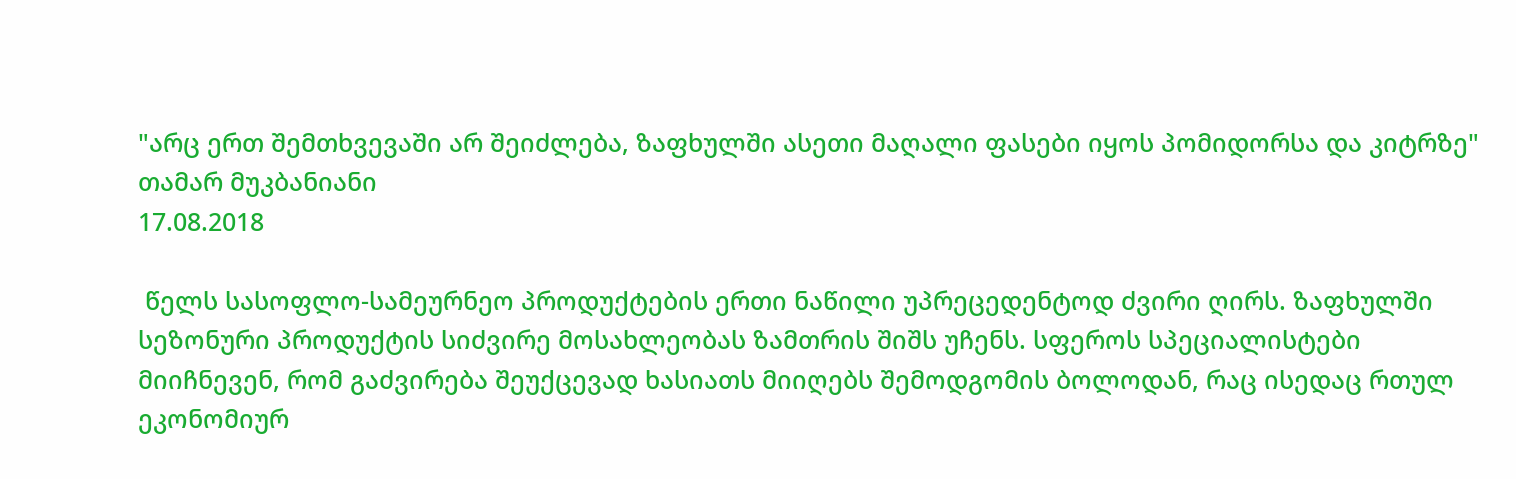"არც ერთ შემთხვევაში არ შეიძლება, ზაფხულში ასეთი მაღალი ფასები იყოს პომიდორსა და კიტრზე"
თამარ მუკბანიანი
17.08.2018

 წელს სასოფლო-სამეურნეო პროდუქტების ერთი ნაწილი უპრეცედენტოდ ძვირი ღირს. ზაფხულში სეზონური პროდუქტის სიძვირე მოსახლეობას ზამთრის შიშს უჩენს. სფეროს სპეციალისტები მიიჩნევენ, რომ გაძვირება შეუქცევად ხასიათს მიიღებს შემოდგომის ბოლოდან, რაც ისედაც რთულ ეკონომიურ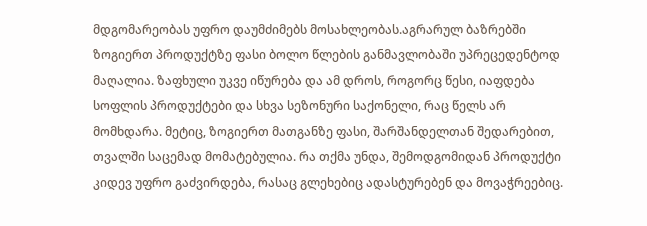მდგომარეობას უფრო დაუმძიმებს მოსახლეობას.აგრარულ ბაზრებში ზოგიერთ პროდუქტზე ფასი ბოლო წლების განმავლობაში უპრეცედენტოდ მაღალია. ზაფხული უკვე იწურება და ამ დროს, როგორც წესი, იაფდება სოფლის პროდუქტები და სხვა სეზონური საქონელი, რაც წელს არ მომხდარა. მეტიც, ზოგიერთ მათგანზე ფასი, შარშანდელთან შედარებით, თვალში საცემად მომატებულია. რა თქმა უნდა, შემოდგომიდან პროდუქტი კიდევ უფრო გაძვირდება, რასაც გლეხებიც ადასტურებენ და მოვაჭრეებიც.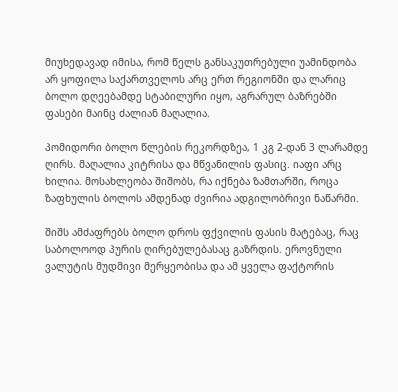მიუხედავად იმისა, რომ წელს განსაკუთრებული უამინდობა არ ყოფილა საქართველოს არც ერთ რეგიონში და ლარიც ბოლო დღეებამდე სტაბილური იყო, აგრარულ ბაზრებში ფასები მაინც ძალიან მაღალია.

პომიდორი ბოლო წლების რეკორდზეა, 1 კგ 2-დან 3 ლარამდე ღირს. მაღალია კიტრისა და მწვანილის ფასიც. იაფი არც ხილია. მოსახლეობა შიშობს, რა იქნება ზამთარში, როცა ზაფხულის ბოლოს ამდენად ძვირია ადგილობრივი ნაწარმი.

შიშს ამძაფრებს ბოლო დროს ფქვილის ფასის მატებაც, რაც საბოლოოდ პურის ღირებულებასაც გაზრდის. ეროვნული ვალუტის მუდმივი მერყეობისა და ამ ყველა ფაქტორის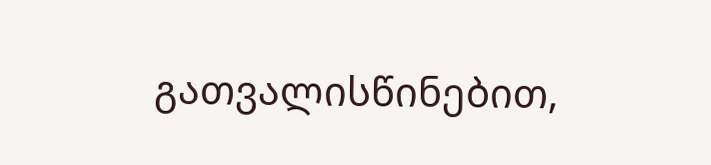გათვალისწინებით,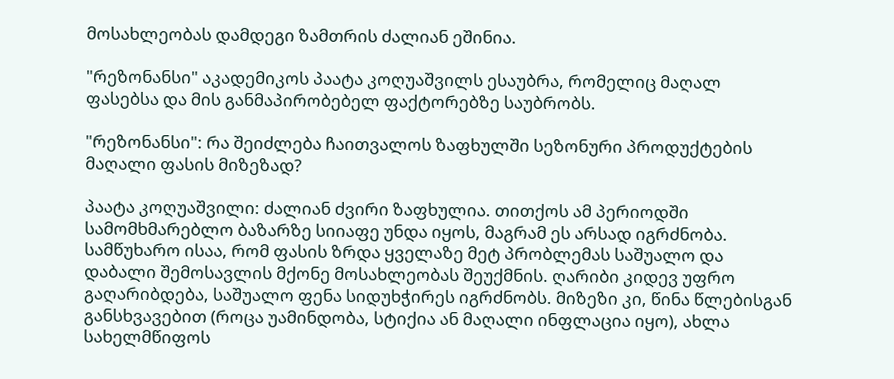მოსახლეობას დამდეგი ზამთრის ძალიან ეშინია.

"რეზონანსი" აკადემიკოს პაატა კოღუაშვილს ესაუბრა, რომელიც მაღალ ფასებსა და მის განმაპირობებელ ფაქტორებზე საუბრობს.

"რეზონანსი": რა შეიძლება ჩაითვალოს ზაფხულში სეზონური პროდუქტების მაღალი ფასის მიზეზად?

პაატა კოღუაშვილი: ძალიან ძვირი ზაფხულია. თითქოს ამ პერიოდში სამომხმარებლო ბაზარზე სიიაფე უნდა იყოს, მაგრამ ეს არსად იგრძნობა. სამწუხარო ისაა, რომ ფასის ზრდა ყველაზე მეტ პრობლემას საშუალო და დაბალი შემოსავლის მქონე მოსახლეობას შეუქმნის. ღარიბი კიდევ უფრო გაღარიბდება, საშუალო ფენა სიდუხჭირეს იგრძნობს. მიზეზი კი, წინა წლებისგან განსხვავებით (როცა უამინდობა, სტიქია ან მაღალი ინფლაცია იყო), ახლა სახელმწიფოს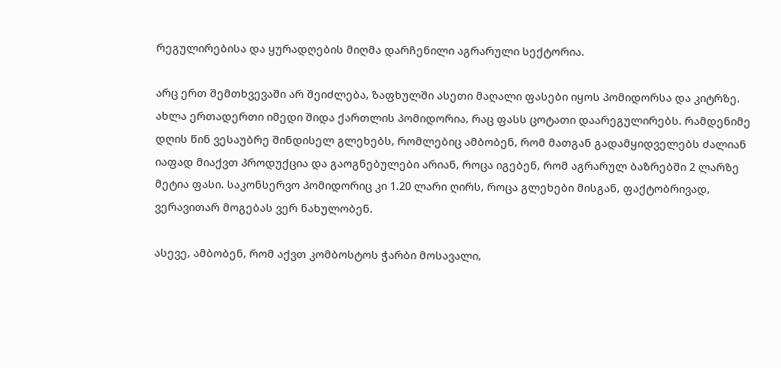რეგულირებისა და ყურადღების მიღმა დარჩენილი აგრარული სექტორია.

არც ერთ შემთხვევაში არ შეიძლება, ზაფხულში ასეთი მაღალი ფასები იყოს პომიდორსა და კიტრზე. ახლა ერთადერთი იმედი შიდა ქართლის პომიდორია, რაც ფასს ცოტათი დაარეგულირებს. რამდენიმე დღის წინ ვესაუბრე შინდისელ გლეხებს, რომლებიც ამბობენ, რომ მათგან გადამყიდველებს ძალიან იაფად მიაქვთ პროდუქცია და გაოგნებულები არიან, როცა იგებენ, რომ აგრარულ ბაზრებში 2 ლარზე მეტია ფასი. საკონსერვო პომიდორიც კი 1.20 ლარი ღირს, როცა გლეხები მისგან, ფაქტობრივად, ვერავითარ მოგებას ვერ ნახულობენ.

ასევე, ამბობენ, რომ აქვთ კომბოსტოს ჭარბი მოსავალი,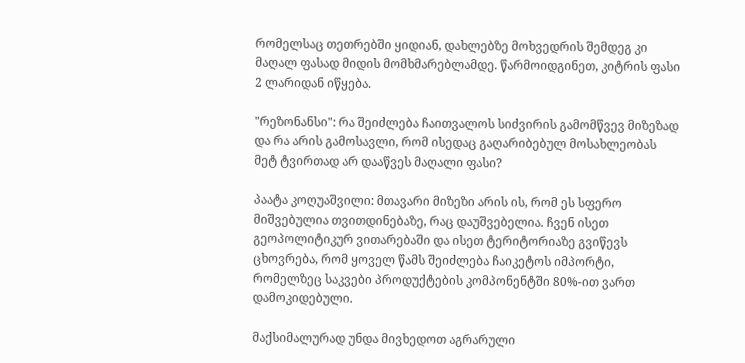რომელსაც თეთრებში ყიდიან, დახლებზე მოხვედრის შემდეგ კი მაღალ ფასად მიდის მომხმარებლამდე. წარმოიდგინეთ, კიტრის ფასი 2 ლარიდან იწყება.

"რეზონანსი": რა შეიძლება ჩაითვალოს სიძვირის გამომწვევ მიზეზად და რა არის გამოსავლი, რომ ისედაც გაღარიბებულ მოსახლეობას მეტ ტვირთად არ დააწვეს მაღალი ფასი?

პაატა კოღუაშვილი: მთავარი მიზეზი არის ის, რომ ეს სფერო მიშვებულია თვითდინებაზე, რაც დაუშვებელია. ჩვენ ისეთ გეოპოლიტიკურ ვითარებაში და ისეთ ტერიტორიაზე გვიწევს ცხოვრება, რომ ყოველ წამს შეიძლება ჩაიკეტოს იმპორტი, რომელზეც საკვები პროდუქტების კომპონენტში 80%-ით ვართ დამოკიდებული.

მაქსიმალურად უნდა მივხედოთ აგრარული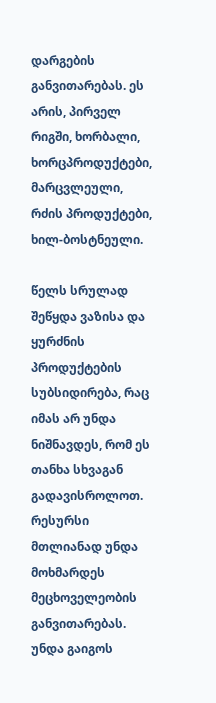დარგების განვითარებას. ეს არის, პირველ რიგში, ხორბალი, ხორცპროდუქტები, მარცვლეული, რძის პროდუქტები, ხილ-ბოსტნეული.

წელს სრულად შეწყდა ვაზისა და ყურძნის პროდუქტების სუბსიდირება, რაც იმას არ უნდა ნიშნავდეს, რომ ეს თანხა სხვაგან გადავისროლოთ. რესურსი მთლიანად უნდა მოხმარდეს მეცხოველეობის განვითარებას. უნდა გაიგოს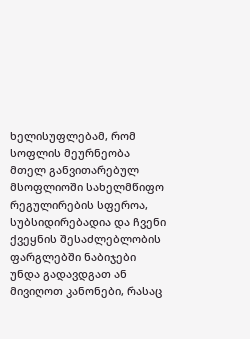ხელისუფლებამ, რომ სოფლის მეურნეობა მთელ განვითარებულ მსოფლიოში სახელმწიფო რეგულირების სფეროა, სუბსიდირებადია და ჩვენი ქვეყნის შესაძლებლობის ფარგლებში ნაბიჯები უნდა გადავდგათ ან მივიღოთ კანონები, რასაც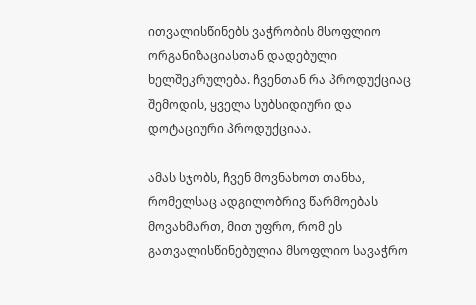ითვალისწინებს ვაჭრობის მსოფლიო ორგანიზაციასთან დადებული ხელშეკრულება. ჩვენთან რა პროდუქციაც შემოდის, ყველა სუბსიდიური და დოტაციური პროდუქციაა.

ამას სჯობს, ჩვენ მოვნახოთ თანხა, რომელსაც ადგილობრივ წარმოებას მოვახმართ, მით უფრო, რომ ეს გათვალისწინებულია მსოფლიო სავაჭრო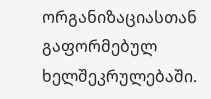ორგანიზაციასთან გაფორმებულ ხელშეკრულებაში.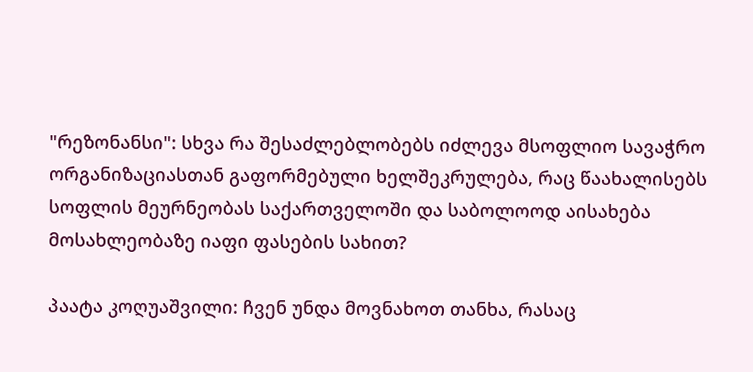"რეზონანსი": სხვა რა შესაძლებლობებს იძლევა მსოფლიო სავაჭრო ორგანიზაციასთან გაფორმებული ხელშეკრულება, რაც წაახალისებს სოფლის მეურნეობას საქართველოში და საბოლოოდ აისახება მოსახლეობაზე იაფი ფასების სახით?

პაატა კოღუაშვილი: ჩვენ უნდა მოვნახოთ თანხა, რასაც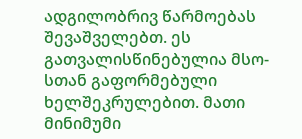ადგილობრივ წარმოებას შევაშველებთ. ეს გათვალისწინებულია მსო-სთან გაფორმებული ხელშეკრულებით. მათი მინიმუმი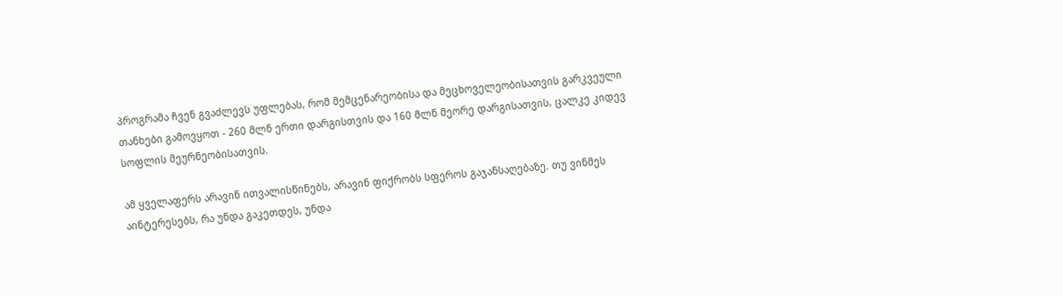პროგრამა ჩვენ გვაძლევს უფლებას, რომ მემცენარეობისა და მეცხოველეობისათვის გარკვეული თანხები გამოვყოთ - 260 მლნ ერთი დარგისთვის და 160 მლნ მეორე დარგისათვის, ცალკე კიდევ სოფლის მეურნეობისათვის.

ამ ყველაფერს არავინ ითვალისწინებს, არავინ ფიქრობს სფეროს გაჯანსაღებაზე. თუ ვინმეს აინტერესებს, რა უნდა გაკეთდეს, უნდა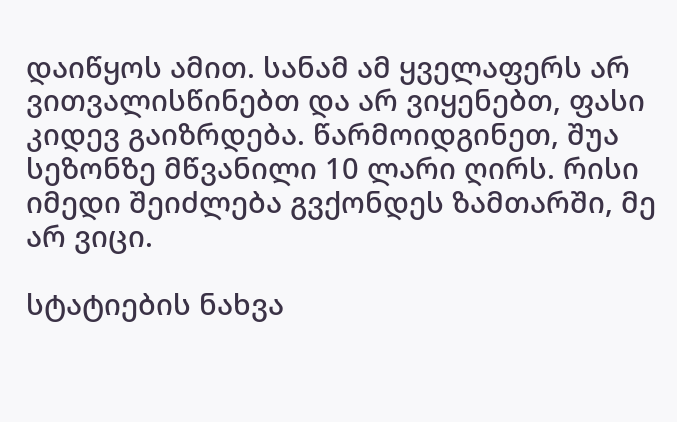დაიწყოს ამით. სანამ ამ ყველაფერს არ ვითვალისწინებთ და არ ვიყენებთ, ფასი კიდევ გაიზრდება. წარმოიდგინეთ, შუა სეზონზე მწვანილი 10 ლარი ღირს. რისი იმედი შეიძლება გვქონდეს ზამთარში, მე არ ვიცი.

სტატიების ნახვა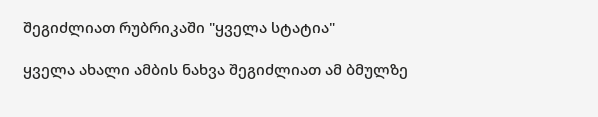შეგიძლიათ რუბრიკაში "ყველა სტატია"

ყველა ახალი ამბის ნახვა შეგიძლიათ ამ ბმულზე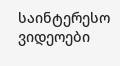საინტერესო ვიდეოები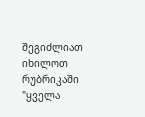შეგიძლიათ იხილოთ რუბრიკაში "ყველა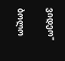ვიდეო"

ბოლო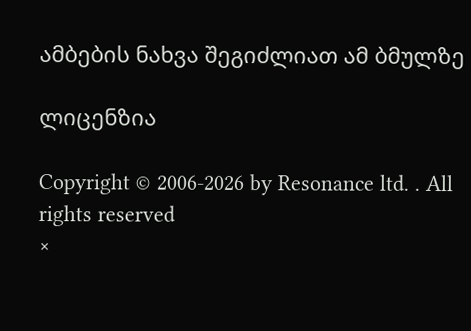ამბების ნახვა შეგიძლიათ ამ ბმულზე

ლიცენზია

Copyright © 2006-2026 by Resonance ltd. . All rights reserved
×